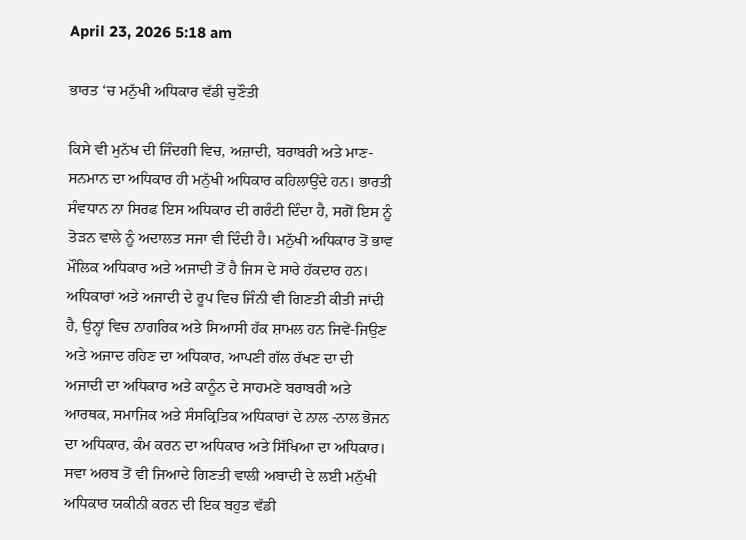April 23, 2026 5:18 am

ਭਾਰਤ ‘ਚ ਮਨੁੱਖੀ ਅਧਿਕਾਰ ਵੱਡੀ ਚੁਣੌਤੀ

ਕਿਸੇ ਵੀ ਮੁਨੱਖ ਦੀ ਜਿੰਦਗੀ ਵਿਚ, ਅਜ਼ਾਦੀ, ਬਰਾਬਰੀ ਅਤੇ ਮਾਣ-ਸਨਮਾਨ ਦਾ ਅਧਿਕਾਰ ਹੀ ਮਨੁੱਖੀ ਅਧਿਕਾਰ ਕਹਿਲਾਉਂਦੇ ਹਨ। ਭਾਰਤੀ ਸੰਵਧਾਨ ਨਾ ਸਿਰਫ ਇਸ ਅਧਿਕਾਰ ਦੀ ਗਰੰਟੀ ਦਿੰਦਾ ਹੈ, ਸਗੋਂ ਇਸ ਨੂੰ ਤੋੜਨ ਵਾਲੇ ਨੂੰ ਅਦਾਲਤ ਸਜਾ ਵੀ ਦਿੰਦੀ ਹੈ। ਮਨੁੱਖੀ ਅਧਿਕਾਰ ਤੋਂ ਭਾਵ ਮੌਲਿਕ ਅਧਿਕਾਰ ਅਤੇ ਅਜਾਦੀ ਤੋਂ ਹੈ ਜਿਸ ਦੇ ਸਾਰੇ ਹੱਕਦਾਰ ਹਨ। ਅਧਿਕਾਰਾਂ ਅਤੇ ਅਜਾਦੀ ਦੇ ਰੂਪ ਵਿਚ ਜਿੰਨੀ ਵੀ ਗਿਣਤੀ ਕੀਤੀ ਜਾਂਦੀ ਹੈ, ਉਨ੍ਹਾਂ ਵਿਚ ਨਾਗਰਿਕ ਅਤੇ ਸਿਆਸੀ ਹੱਕ ਸ਼ਾਮਲ ਹਨ ਜਿਵੇਂ-ਜਿਉਣ ਅਤੇ ਅਜਾਦ ਰਹਿਣ ਦਾ ਅਧਿਕਾਰ, ਆਪਣੀ ਗੱਲ ਰੱਖਣ ਦਾ ਦੀ ਅਜਾਦੀ ਦਾ ਅਧਿਕਾਰ ਅਤੇ ਕਾਨੂੰਨ ਦੇ ਸਾਹਮਣੇ ਬਰਾਬਰੀ ਅਤੇ ਆਰਥਕ, ਸਮਾਜਿਕ ਅਤੇ ਸੰਸਕ੍ਰਿਤਿਕ ਅਧਿਕਾਰਾਂ ਦੇ ਨਾਲ -ਨਾਲ ਭੋਜਨ ਦਾ ਅਧਿਕਾਰ, ਕੰਮ ਕਰਨ ਦਾ ਅਧਿਕਾਰ ਅਤੇ ਸਿੱਖਿਆ ਦਾ ਅਧਿਕਾਰ।
ਸਵਾ ਅਰਬ ਤੋਂ ਵੀ ਜਿਆਦੇ ਗਿਣਤੀ ਵਾਲੀ ਅਬਾਦੀ ਦੇ ਲਈ ਮਨੁੱਖੀ ਅਧਿਕਾਰ ਯਕੀਨੀ ਕਰਨ ਦੀ ਇਕ ਬਹੁਤ ਵੱਡੀ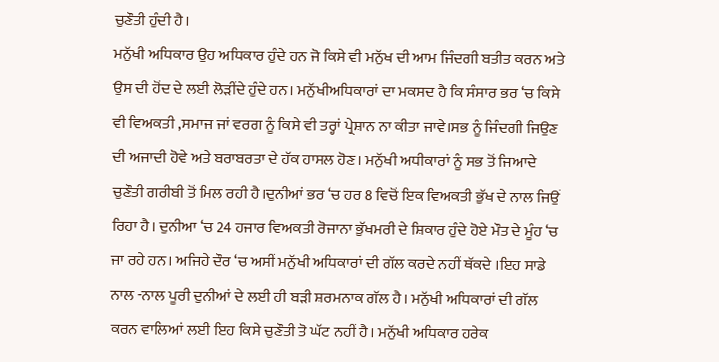ਚੁਣੌਤੀ ਹੁੰਦੀ ਹੈ।
ਮਨੁੱਖੀ ਅਧਿਕਾਰ ਉਹ ਅਧਿਕਾਰ ਹੁੰਦੇ ਹਨ ਜੋ ਕਿਸੇ ਵੀ ਮਨੁੱਖ ਦੀ ਆਮ ਜਿੰਦਗੀ ਬਤੀਤ ਕਰਨ ਅਤੇ ਉਸ ਦੀ ਹੋਂਦ ਦੇ ਲਈ ਲੋੜੀਂਦੇ ਹੁੰਦੇ ਹਨ। ਮਨੁੱਖੀਅਧਿਕਾਰਾਂ ਦਾ ਮਕਸਦ ਹੈ ਕਿ ਸੰਸਾਰ ਭਰ ‘ਚ ਕਿਸੇ ਵੀ ਵਿਅਕਤੀ ,ਸਮਾਜ ਜਾਂ ਵਰਗ ਨੂੰ ਕਿਸੇ ਵੀ ਤਰ੍ਹਾਂ ਪ੍ਰੇਸ਼ਾਨ ਨਾ ਕੀਤਾ ਜਾਵੇ।ਸਭ ਨੂੰ ਜਿੰਦਗੀ ਜਿਉਣ ਦੀ ਅਜਾਦੀ ਹੋਵੇ ਅਤੇ ਬਰਾਬਰਤਾ ਦੇ ਹੱਕ ਹਾਸਲ ਹੋਣ। ਮਨੁੱਖੀ ਅਧੀਕਾਰਾਂ ਨੂੰ ਸਭ ਤੋਂ ਜਿਆਦੇ ਚੁਣੌਤੀ ਗਰੀਬੀ ਤੋਂ ਮਿਲ ਰਹੀ ਹੈ।ਦੁਨੀਆਂ ਭਰ ‘ਚ ਹਰ 8 ਵਿਚੋਂ ਇਕ ਵਿਅਕਤੀ ਭੁੱਖ ਦੇ ਨਾਲ ਜਿਉਂ ਰਿਹਾ ਹੈ। ਦੁਨੀਆ ‘ਚ 24 ਹਜਾਰ ਵਿਅਕਤੀ ਰੋਜਾਨਾ ਭੁੱਖਮਰੀ ਦੇ ਸ਼ਿਕਾਰ ਹੁੰਦੇ ਹੋਏ ਮੌਤ ਦੇ ਮੂੰਹ ‘ਚ ਜਾ ਰਹੇ ਹਨ। ਅਜਿਹੇ ਦੌਰ ‘ਚ ਅਸੀਂ ਮਨੁੱਖੀ ਅਧਿਕਾਰਾਂ ਦੀ ਗੱਲ ਕਰਦੇ ਨਹੀਂ ਥੱਕਦੇ ।ਇਹ ਸਾਡੇ ਨਾਲ -ਨਾਲ ਪੂਰੀ ਦੁਨੀਆਂ ਦੇ ਲਈ ਹੀ ਬੜੀ ਸ਼ਰਮਨਾਕ ਗੱਲ ਹੈ। ਮਨੁੱਖੀ ਅਧਿਕਾਰਾਂ ਦੀ ਗੱਲ ਕਰਨ ਵਾਲਿਆਂ ਲਈ ਇਹ ਕਿਸੇ ਚੁਣੌਤੀ ਤੋ ਘੱਟ ਨਹੀਂ ਹੈ। ਮਨੁੱਖੀ ਅਧਿਕਾਰ ਹਰੇਕ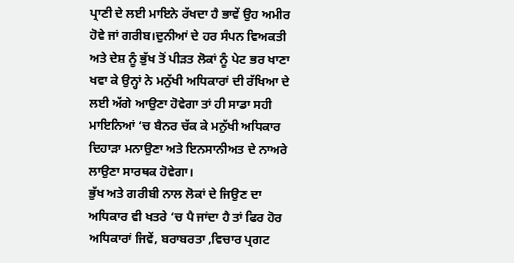ਪ੍ਰਾਣੀ ਦੇ ਲਈ ਮਾਇਨੇ ਰੱਖਦਾ ਹੈ ਭਾਵੇਂ ਉਹ ਅਮੀਰ ਹੋਵੇ ਜਾਂ ਗਰੀਬ।ਦੁਨੀਆਂ ਦੇ ਹਰ ਸੰਪਨ ਵਿਅਕਤੀ ਅਤੇ ਦੇਸ਼ ਨੂੰ ਭੁੱਖ ਤੋਂ ਪੀੜਤ ਲੋਕਾਂ ਨੂੰ ਪੇਟ ਭਰ ਖਾਣਾ ਖਵਾ ਕੇ ਉਨ੍ਹਾਂ ਨੇ ਮਨੁੱਖੀ ਅਧਿਕਾਰਾਂ ਦੀ ਰੱਖਿਆ ਦੇ ਲਈ ਅੱਗੇ ਆਉਣਾ ਹੋਵੇਗਾ ਤਾਂ ਹੀ ਸਾਡਾ ਸਹੀ ਮਾਇਨਿਆਂ ‘ਚ ਬੈਨਰ ਚੱਕ ਕੇ ਮਨੁੱਖੀ ਅਧਿਕਾਰ ਦਿਹਾੜਾ ਮਨਾਉਣਾ ਅਤੇ ਇਨਸਾਨੀਅਤ ਦੇ ਨਾਅਰੇ ਲਾਉਣਾ ਸਾਰਥਕ ਹੋਵੇਗਾ।
ਭੁੱਖ ਅਤੇ ਗਰੀਬੀ ਨਾਲ ਲੋਕਾਂ ਦੇ ਜਿਉਣ ਦਾ ਅਧਿਕਾਰ ਵੀ ਖਤਰੇ ‘ਚ ਪੈ ਜਾਂਦਾ ਹੈ ਤਾਂ ਫਿਰ ਹੋਰ ਅਧਿਕਾਰਾਂ ਜਿਵੇਂ, ਬਰਾਬਰਤਾ ,ਵਿਚਾਰ ਪ੍ਰਗਟ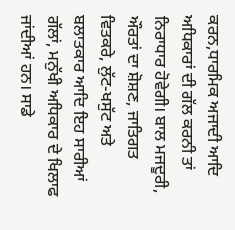ਕਰਨ,ਧਾਰਮਿਕ ਅਜਾਦੀ ਆਦਿ ਅਧਿਕਾਰਾਂ ਦੀ ਗੱਲ ਕਰਨੀ ਤਾਂ ਨਿਰਾਧਾਰ ਹੋਵੇਗੀ। ਬਾਲ ਮਜਦੂਰੀ, ਔਰਤਾਂ ਦਾ ਸ਼ੋਸ਼ਣ, ਜਾਤਿਗਤ ਵਿਤਕਰੇ, ਲੁੱਟ-ਖਸੁੱਟ ਅਤੇ ਬਲਾਤਕਾਰ ਆਦਿ ਇਹ ਸਾਰੀਆਂ ਗੱਲਾਂ, ਮਨੁੱਖੀ ਅਧਿਕਾਰ ਦੇ ਖਿਲਾਫ ਜਾਂਦੀਆਂ ਹਨ। ਸਾਡੇ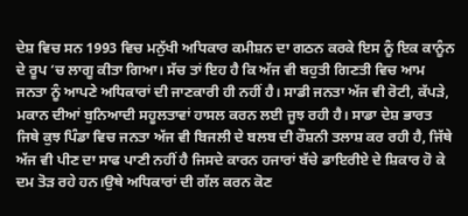ਦੇਸ਼ ਵਿਚ ਸਨ 1993 ਵਿਚ ਮਨੁੱਖੀ ਅਧਿਕਾਰ ਕਮੀਸ਼ਨ ਦਾ ਗਠਨ ਕਰਕੇ ਇਸ ਨੂੰ ਇਕ ਕਾਨੂੰਨ ਦੇ ਰੂਪ ‘ਚ ਲਾਗੂ ਕੀਤਾ ਗਿਆ। ਸੱਚ ਤਾਂ ਇਹ ਹੈ ਕਿ ਅੱਜ ਵੀ ਬਹੁਤੀ ਗਿਣਤੀ ਵਿਚ ਆਮ ਜਨਤਾ ਨੂੰ ਆਪਣੇ ਅਧਿਕਾਰਾਂ ਦੀ ਜਾਣਕਾਰੀ ਹੀ ਨਹੀਂ ਹੈ। ਸਾਡੀ ਜਨਤਾ ਅੱਜ ਵੀ ਰੋਟੀ, ਕੱਪੜੇ, ਮਕਾਨ ਦੀਆਂ ਬੁਨਿਆਦੀ ਸਹੂਲਤਾਵਾਂ ਹਾਸਲ ਕਰਨ ਲਈ ਜੂਝ ਰਹੀ ਹੈ। ਸਾਡਾ ਦੇਸ਼ ਭਾਰਤ ਜਿਥੇ ਕੁਝ ਪਿੰਡਾ ਵਿਚ ਜਨਤਾ ਅੱਜ ਵੀ ਬਿਜਲੀ ਦੇ ਬਲਬ ਦੀ ਰੌਸ਼ਨੀ ਤਲਾਸ਼ ਕਰ ਰਹੀ ਹੈ, ਜਿੱਥੇ ਅੱਜ ਵੀ ਪੀਣ ਦਾ ਸਾਫ ਪਾਣੀ ਨਹੀਂ ਹੈ ਜਿਸਦੇ ਕਾਰਨ ਹਜਾਰਾਂ ਬੱਚੇ ਡਾਇਰੀਏ ਦੇ ਸ਼ਿਕਾਰ ਹੋ ਕੇ ਦਮ ਤੋੜ ਰਹੇ ਹਨ।ਉਥੇ ਅਧਿਕਾਰਾਂ ਦੀ ਗੱਲ ਕਰਨ ਕੋਣ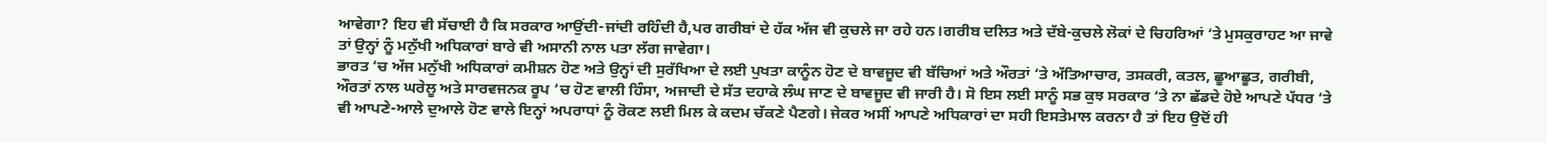ਆਵੇਗਾ? ਇਹ ਵੀ ਸੱਚਾਈ ਹੈ ਕਿ ਸਰਕਾਰ ਆਉਂਦੀ-ਜਾਂਦੀ ਰਹਿੰਦੀ ਹੈ,ਪਰ ਗਰੀਬਾਂ ਦੇ ਹੱਕ ਅੱਜ ਵੀ ਕੁਚਲੇ ਜਾ ਰਹੇ ਹਨ।ਗਰੀਬ ਦਲਿਤ ਅਤੇ ਦੱਬੇ-ਕੁਚਲੇ ਲੋਕਾਂ ਦੇ ਚਿਹਰਿਆਂ ‘ਤੇ ਮੁਸਕੁਰਾਹਟ ਆ ਜਾਵੇ ਤਾਂ ਉਨ੍ਹਾਂ ਨੂੰ ਮਨੁੱਖੀ ਅਧਿਕਾਰਾਂ ਬਾਰੇ ਵੀ ਅਸਾਨੀ ਨਾਲ ਪਤਾ ਲੱਗ ਜਾਵੇਗਾ।
ਭਾਰਤ ‘ਚ ਅੱਜ ਮਨੁੱਖੀ ਅਧਿਕਾਰਾਂ ਕਮੀਸ਼ਨ ਹੋਣ ਅਤੇ ਉਨ੍ਹਾਂ ਦੀ ਸੁਰੱਖਿਆ ਦੇ ਲਈ ਪੁਖਤਾ ਕਾਨੂੰਨ ਹੋਣ ਦੇ ਬਾਵਜੂਦ ਵੀ ਬੱਚਿਆਂ ਅਤੇ ਔਰਤਾਂ ‘ਤੇ ਅੱਤਿਆਚਾਰ, ਤਸਕਰੀ, ਕਤਲ, ਛੂਆਛੂਤ, ਗਰੀਬੀ, ਔਰਤਾਂ ਨਾਲ ਘਰੇਲੂ ਅਤੇ ਸਾਰਵਜਨਕ ਰੂਪ ‘ਚ ਹੋਣ ਵਾਲੀ ਹਿੰਸਾ, ਅਜਾਦੀ ਦੇ ਸੱਤ ਦਹਾਕੇ ਲੰਘ ਜਾਣ ਦੇ ਬਾਵਜੂਦ ਵੀ ਜਾਰੀ ਹੈ। ਸੋ ਇਸ ਲਈ ਸਾਨੂੰ ਸਭ ਕੁਝ ਸਰਕਾਰ ‘ਤੇ ਨਾ ਛੱਡਦੇ ਹੋਏ ਆਪਣੇ ਪੱਧਰ ‘ਤੇ ਵੀ ਆਪਣੇ-ਆਲੇ ਦੁਆਲੇ ਹੋਣ ਵਾਲੇ ਇਨ੍ਹਾਂ ਅਪਰਾਧਾਂ ਨੂੰ ਰੋਕਣ ਲਈ ਮਿਲ ਕੇ ਕਦਮ ਚੱਕਣੇ ਪੈਣਗੇ। ਜੇਕਰ ਅਸੀਂ ਆਪਣੇ ਅਧਿਕਾਰਾਂ ਦਾ ਸਹੀ ਇਸਤੇਮਾਲ ਕਰਨਾ ਹੈ ਤਾਂ ਇਹ ਉਦੋਂ ਹੀ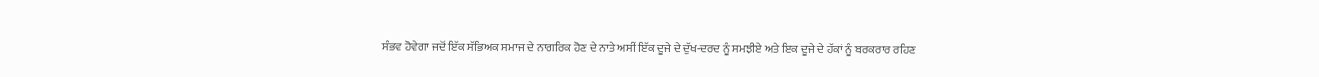ਸੰਭਵ ਹੋਵੇਗਾ ਜਦੋਂ ਇੱਕ ਸੱਭਿਅਕ ਸਮਾਜ ਦੇ ਨਾਗਰਿਕ ਹੋਣ ਦੇ ਨਾਤੇ ਅਸੀਂ ਇੱਕ ਦੂਜੇ ਦੇ ਦੁੱਖ-ਦਰਦ ਨੂੰ ਸਮਝੀਏ ਅਤੇ ਇਕ ਦੂਜੇ ਦੇ ਹੱਕਾਂ ਨੂੰ ਬਰਕਰਾਰ ਰਹਿਣ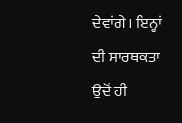ਦੇਵਾਂਗੇ। ਇਨ੍ਹਾਂ ਦੀ ਸਾਰਥਕਤਾ ਉਦੋਂ ਹੀ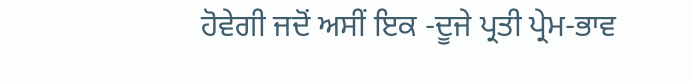ਹੋਵੇਗੀ ਜਦੋਂ ਅਸੀਂ ਇਕ -ਦੂਜੇ ਪ੍ਰਤੀ ਪ੍ਰੇਮ-ਭਾਵ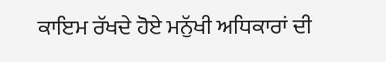ਕਾਇਮ ਰੱਖਦੇ ਹੋਏ ਮਨੁੱਖੀ ਅਧਿਕਾਰਾਂ ਦੀ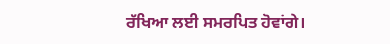ਰੱਖਿਆ ਲਈ ਸਮਰਪਿਤ ਹੋਵਾਂਗੇ।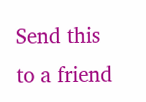Send this to a friend